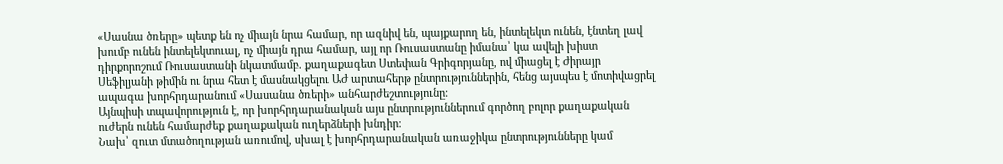«Սասնա ծռերը» պետք են ոչ միայն նրա համար, որ ազնիվ են, պայքարող են, ինտելեկտ ունեն, էնտեղ լավ խումբ ունեն ինտելեկտուալ, ոչ միայն դրա համար, այլ որ Ռուսաստանը իմանա՝ կա ավելի խիստ դիրքորոշում Ռուսաստանի նկատմամբ. քաղաքագետ Ստեփան Գրիգորյանը, ով միացել է Ժիրայր Սեֆիլյանի թիմին ու նրա հետ է մասնակցելու ԱԺ արտահերթ ընտրություններին, հենց այսպես է մոտիվացրել ապագա խորհրդարանում «Սասանա ծռերի» անհարժեշտությունը։
Այնպիսի տպավորություն է, որ խորհրդարանական այս ընտրություններում գործող բոլոր քաղաքական ուժերն ունեն համարժեք քաղաքական ուղերձների խնդիր։
Նախ՝ զուտ մտածողության առումով, սխալ է խորհրդարանական առաջիկա ընտրությունները կամ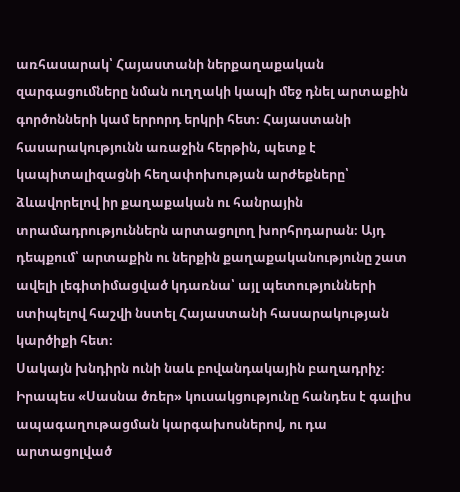առհասարակ՝ Հայաստանի ներքաղաքական զարգացումները նման ուղղակի կապի մեջ դնել արտաքին գործոնների կամ երրորդ երկրի հետ։ Հայաստանի հասարակությունն առաջին հերթին, պետք է կապիտալիզացնի հեղափոխության արժեքները՝ ձևավորելով իր քաղաքական ու հանրային տրամադրություններն արտացոլող խորհրդարան։ Այդ դեպքում՝ արտաքին ու ներքին քաղաքականությունը շատ ավելի լեգիտիմացված կդառնա՝ այլ պետությունների ստիպելով հաշվի նստել Հայաստանի հասարակության կարծիքի հետ։
Սակայն խնդիրն ունի նաև բովանդակային բաղադրիչ։ Իրապես «Սասնա ծռեր» կուսակցությունը հանդես է գալիս ապագաղութացման կարգախոսներով, ու դա արտացոլված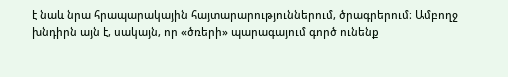է նաև նրա հրապարակային հայտարարություններում, ծրագրերում։ Ամբողջ խնդիրն այն է, սակայն, որ «ծռերի» պարագայում գործ ունենք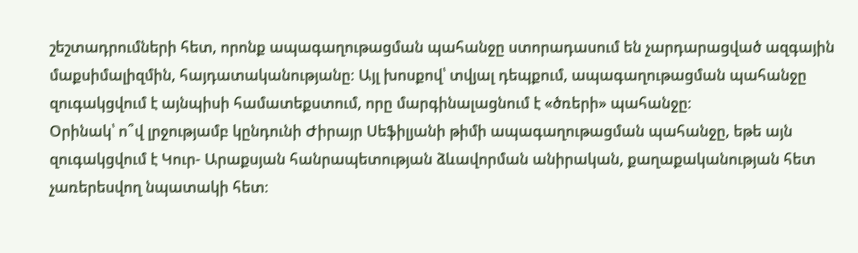շեշտադրումների հետ, որոնք ապագաղութացման պահանջը ստորադասում են չարդարացված ազգային մաքսիմալիզմին, հայդատականությանը։ Այլ խոսքով՝ տվյալ դեպքում, ապագաղութացման պահանջը զուգակցվում է այնպիսի համատեքստում, որը մարգինալացնում է «ծռերի» պահանջը։
Օրինակ՝ ո՞վ լրջությամբ կընդունի Ժիրայր Սեֆիլյանի թիմի ապագաղութացման պահանջը, եթե այն զուգակցվում է Կուր- Արաքսյան հանրապետության ձևավորման անիրական, քաղաքականության հետ չառերեսվող նպատակի հետ։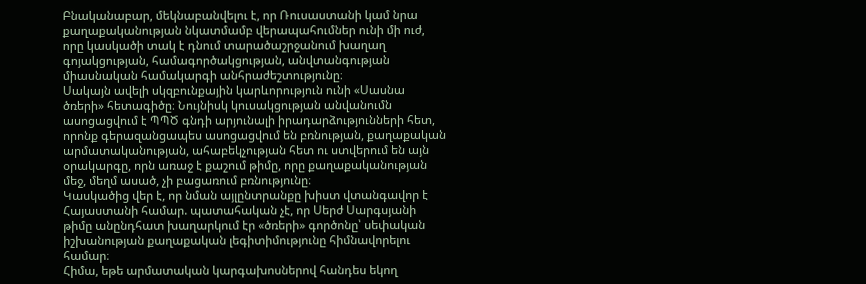Բնականաբար, մեկնաբանվելու է, որ Ռուսաստանի կամ նրա քաղաքականության նկատմամբ վերապահումներ ունի մի ուժ, որը կասկածի տակ է դնում տարածաշրջանում խաղաղ գոյակցության, համագործակցության, անվտանգության միասնական համակարգի անհրաժեշտությունը։
Սակայն ավելի սկզբունքային կարևորություն ունի «Սասնա ծռերի» հետագիծը։ Նույնիսկ կուսակցության անվանումն ասոցացվում է ՊՊԾ գնդի արյունալի իրադարձությունների հետ, որոնք գերազանցապես ասոցացվում են բռնության, քաղաքական արմատականության, ահաբեկչության հետ ու ստվերում են այն օրակարգը, որն առաջ է քաշում թիմը, որը քաղաքականության մեջ, մեղմ ասած, չի բացառում բռնությունը։
Կասկածից վեր է, որ նման այլընտրանքը խիստ վտանգավոր է Հայաստանի համար. պատահական չէ, որ Սերժ Սարգսյանի թիմը անընդհատ խաղարկում էր «ծռերի» գործոնը՝ սեփական իշխանության քաղաքական լեգիտիմությունը հիմնավորելու համար։
Հիմա, եթե արմատական կարգախոսներով հանդես եկող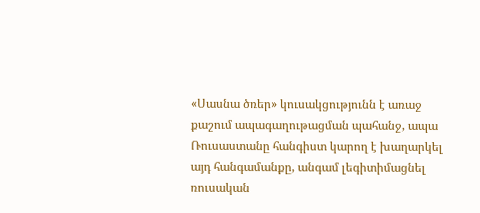«Սասնա ծռեր» կուսակցությունն է առաջ քաշում ապագաղութացման պահանջ, ապա Ռուսաստանը հանգիստ կարող է խաղարկել այդ հանգամանքը, անգամ լեգիտիմացնել ռուսական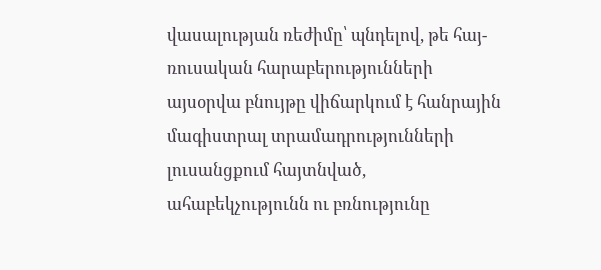վասալության ռեժիմը՝ պնդելով, թե հայ-ռուսական հարաբերությունների այսօրվա բնույթը վիճարկում է հանրային մագիստրալ տրամադրությունների լուսանցքում հայտնված, ահաբեկչությունն ու բռնությունը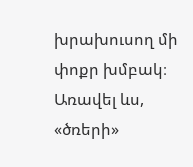խրախուսող մի փոքր խմբակ։ Առավել ևս, «ծռերի»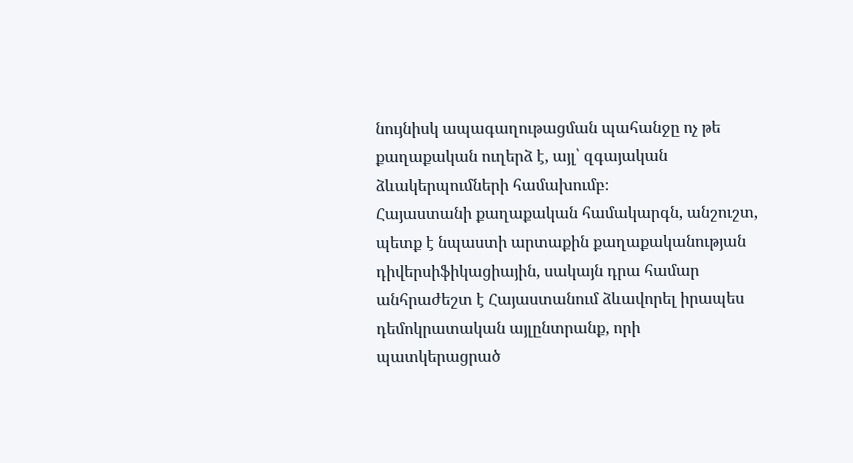նույնիսկ ապագաղութացման պահանջը ոչ թե քաղաքական ուղերձ է, այլ՝ զգայական ձևակերպումների համախումբ։
Հայաստանի քաղաքական համակարգն, անշուշտ, պետք է նպաստի արտաքին քաղաքականության դիվերսիֆիկացիային, սակայն դրա համար անհրաժեշտ է Հայաստանում ձևավորել իրապես դեմոկրատական այլընտրանք, որի պատկերացրած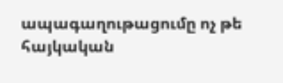ապագաղութացումը ոչ թե հայկական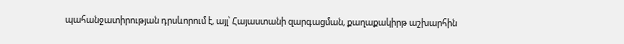պահանջատիրության դրսևորում է, այլ՝ Հայաստանի զարգացման, քաղաքակիրթ աշխարհին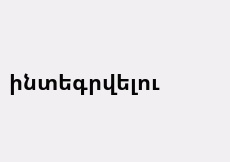ինտեգրվելու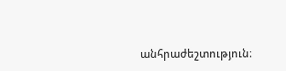անհրաժեշտություն։